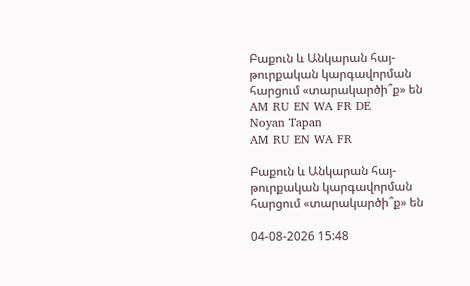Բաքուն և Անկարան հայ-թուրքական կարգավորման հարցում «տարակարծի՞ք» են
AM RU EN WA FR DE
Noyan Tapan
AM RU EN WA FR

Բաքուն և Անկարան հայ-թուրքական կարգավորման հարցում «տարակարծի՞ք» են

04-08-2026 15:48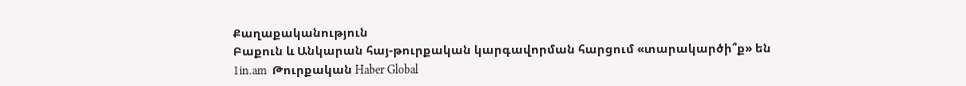Քաղաքականություն
Բաքուն և Անկարան հայ-թուրքական կարգավորման հարցում «տարակարծի՞ք» են
1in.am  Թուրքական Haber Global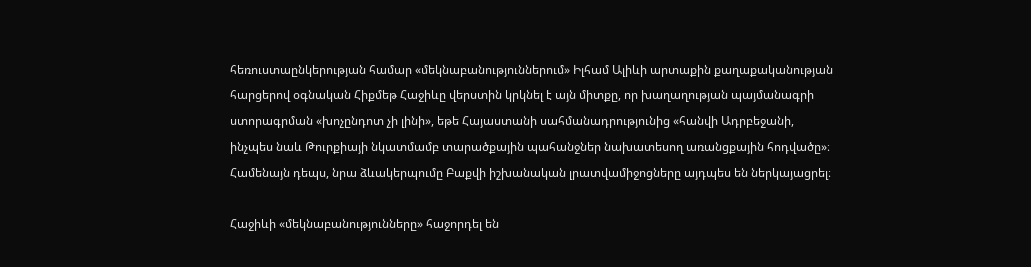հեռուստաընկերության համար «մեկնաբանություններում» Իլհամ Ալիևի արտաքին քաղաքականության հարցերով օգնական Հիքմեթ Հաջիևը վերստին կրկնել է այն միտքը, որ խաղաղության պայմանագրի ստորագրման «խոչընդոտ չի լինի», եթե Հայաստանի սահմանադրությունից «հանվի Ադրբեջանի, ինչպես նաև Թուրքիայի նկատմամբ տարածքային պահանջներ նախատեսող առանցքային հոդվածը»։ Համենայն դեպս, նրա ձևակերպումը Բաքվի իշխանական լրատվամիջոցները այդպես են ներկայացրել։

Հաջիևի «մեկնաբանությունները» հաջորդել են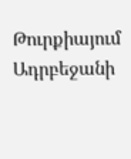Թուրքիայում Ադրբեջանի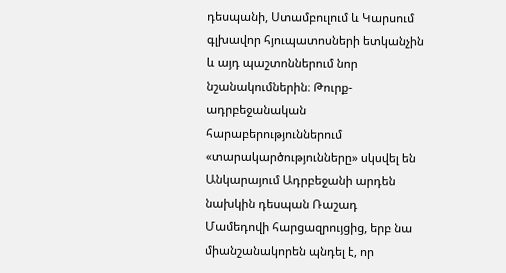դեսպանի, Ստամբուլում և Կարսում գլխավոր հյուպատոսների ետկանչին և այդ պաշտոններում նոր նշանակումներին։ Թուրք-ադրբեջանական հարաբերություններում «տարակարծությունները» սկսվել են Անկարայում Ադրբեջանի արդեն նախկին դեսպան Ռաշադ Մամեդովի հարցազրույցից, երբ նա միանշանակորեն պնդել է, որ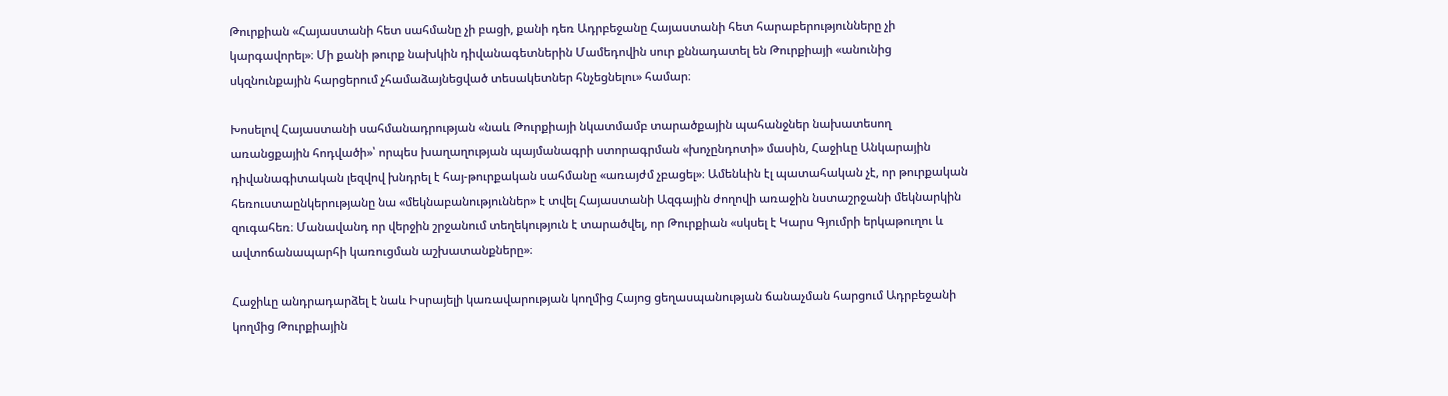Թուրքիան «Հայաստանի հետ սահմանը չի բացի, քանի դեռ Ադրբեջանը Հայաստանի հետ հարաբերությունները չի կարգավորել»։ Մի քանի թուրք նախկին դիվանագետներին Մամեդովին սուր քննադատել են Թուրքիայի «անունից սկզնունքային հարցերում չհամաձայնեցված տեսակետներ հնչեցնելու» համար։

Խոսելով Հայաստանի սահմանադրության «նաև Թուրքիայի նկատմամբ տարածքային պահանջներ նախատեսող առանցքային հոդվածի»՝ որպես խաղաղության պայմանագրի ստորագրման «խոչընդոտի» մասին, Հաջիևը Անկարային դիվանագիտական լեզվով խնդրել է հայ-թուրքական սահմանը «առայժմ չբացել»։ Ամենևին էլ պատահական չէ, որ թուրքական հեռուստաընկերությանը նա «մեկնաբանություններ» է տվել Հայաստանի Ազգային ժողովի առաջին նստաշրջանի մեկնարկին զուգահեռ։ Մանավանդ որ վերջին շրջանում տեղեկություն է տարածվել, որ Թուրքիան «սկսել է Կարս Գյումրի երկաթուղու և ավտոճանապարհի կառուցման աշխատանքները»։

Հաջիևը անդրադարձել է նաև Իսրայելի կառավարության կողմից Հայոց ցեղասպանության ճանաչման հարցում Ադրբեջանի կողմից Թուրքիային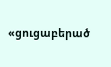«ցուցաբերած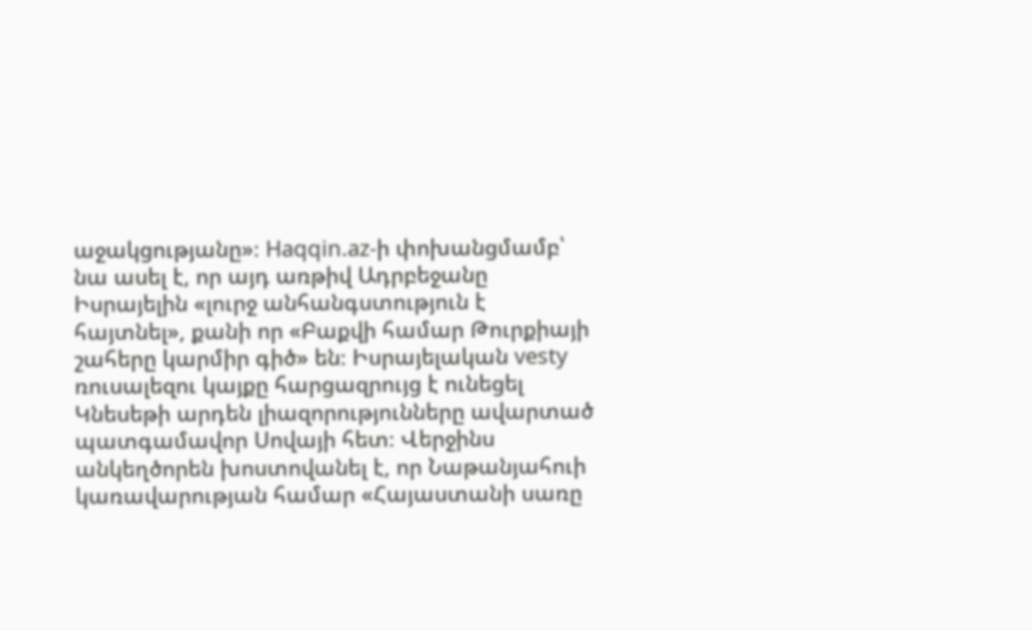աջակցությանը»։ Haqqin.az-ի փոխանցմամբ՝ նա ասել է, որ այդ առթիվ Ադրբեջանը Իսրայելին «լուրջ անհանգստություն է հայտնել», քանի որ «Բաքվի համար Թուրքիայի շահերը կարմիր գիծ» են։ Իսրայելական vesty ռուսալեզու կայքը հարցազրույց է ունեցել Կնեսեթի արդեն լիազորությունները ավարտած պատգամավոր Սովայի հետ։ Վերջինս անկեղծորեն խոստովանել է, որ Նաթանյահուի կառավարության համար «Հայաստանի սառը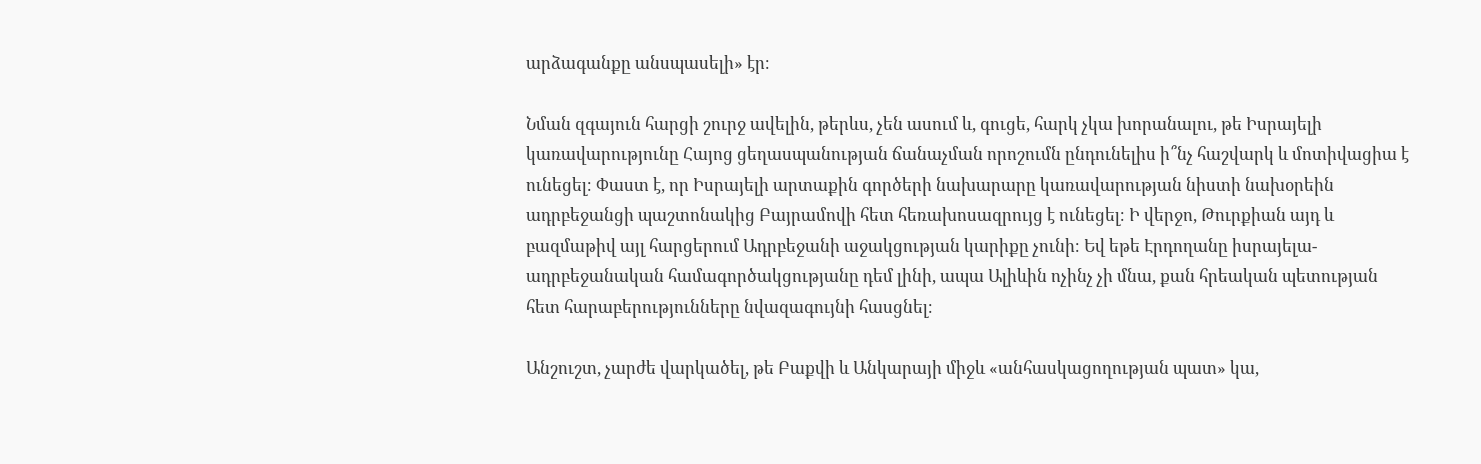արձագանքը անսպասելի» էր։

Նման զգայուն հարցի շուրջ ավելին, թերևս, չեն ասում և, գուցե, հարկ չկա խորանալու, թե Իսրայելի կառավարությունը Հայոց ցեղասպանության ճանաչման որոշումն ընդունելիս ի՞նչ հաշվարկ և մոտիվացիա է ունեցել։ Փաստ է, որ Իսրայելի արտաքին գործերի նախարարը կառավարության նիստի նախօրեին ադրբեջանցի պաշտոնակից Բայրամովի հետ հեռախոսազրույց է ունեցել։ Ի վերջո, Թուրքիան այդ և բազմաթիվ այլ հարցերում Ադրբեջանի աջակցության կարիքը չունի։ Եվ եթե Էրդողանը իսրայելա-ադրբեջանական համագործակցությանը դեմ լինի, ապա Ալիևին ոչինչ չի մնա, քան հրեական պետության հետ հարաբերությունները նվազագույնի հասցնել։

Անշուշտ, չարժե վարկածել, թե Բաքվի և Անկարայի միջև «անհասկացողության պատ» կա,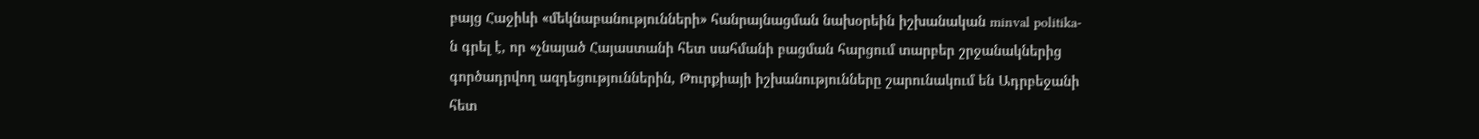բայց Հաջիևի «մեկնաբանությունների» հանրայնացման նախօրեին իշխանական minval politika-ն գրել է, որ «չնայած Հայաստանի հետ սահմանի բացման հարցում տարբեր շրջանակներից գործադրվող ազդեցություններին, Թուրքիայի իշխանությունները շարունակում են Ադրբեջանի հետ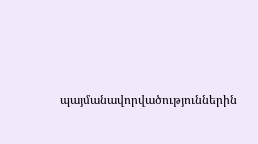պայմանավորվածություններին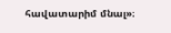հավատարիմ մնալ»։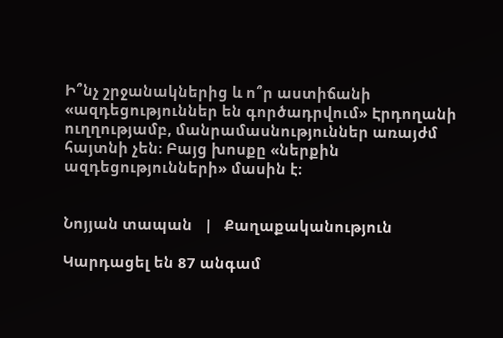Ի՞նչ շրջանակներից և ո՞ր աստիճանի «ազդեցություններ են գործադրվում» Էրդողանի ուղղությամբ, մանրամասնություններ առայժմ հայտնի չեն։ Բայց խոսքը «ներքին ազդեցությունների» մասին է։


Նոյյան տապան   |   Քաղաքականություն

Կարդացել են 87 անգամ